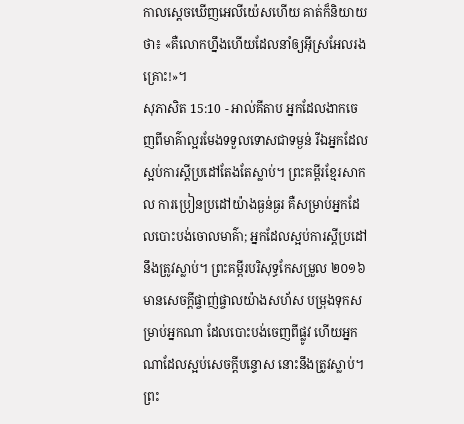កាលស្តេចឃើញអេលីយ៉េសហើយ គាត់ក៏និយាយថា៖ «គឺលោកហ្នឹងហើយដែលនាំឲ្យអ៊ីស្រអែលរងគ្រោះ!»។
សុភាសិត 15:10 - អាល់គីតាប អ្នកដែលងាកចេញពីមាគ៌ាល្អរមែងទទួលទោសជាទម្ងន់ រីឯអ្នកដែលស្អប់ការស្ដីប្រដៅតែងតែស្លាប់។ ព្រះគម្ពីរខ្មែរសាកល ការប្រៀនប្រដៅយ៉ាងធ្ងន់ធ្ងរ គឺសម្រាប់អ្នកដែលបោះបង់ចោលមាគ៌ា; អ្នកដែលស្អប់ការស្ដីប្រដៅនឹងត្រូវស្លាប់។ ព្រះគម្ពីរបរិសុទ្ធកែសម្រួល ២០១៦ មានសេចក្ដីផ្ចាញ់ផ្ចាលយ៉ាងសហ័ស បម្រុងទុកសម្រាប់អ្នកណា ដែលបោះបង់ចេញពីផ្លូវ ហើយអ្នកណាដែលស្អប់សេចក្ដីបន្ទោស នោះនឹងត្រូវស្លាប់។ ព្រះ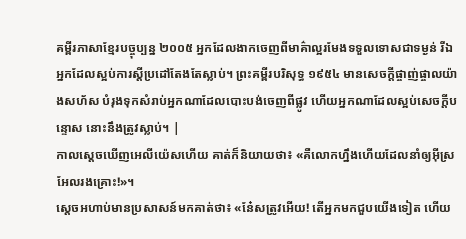គម្ពីរភាសាខ្មែរបច្ចុប្បន្ន ២០០៥ អ្នកដែលងាកចេញពីមាគ៌ាល្អរមែងទទួលទោសជាទម្ងន់ រីឯអ្នកដែលស្អប់ការស្ដីប្រដៅតែងតែស្លាប់។ ព្រះគម្ពីរបរិសុទ្ធ ១៩៥៤ មានសេចក្ដីផ្ចាញ់ផ្ចាលយ៉ាងសហ័ស បំរុងទុកសំរាប់អ្នកណាដែលបោះបង់ចេញពីផ្លូវ ហើយអ្នកណាដែលស្អប់សេចក្ដីបន្ទោស នោះនឹងត្រូវស្លាប់។ |
កាលស្តេចឃើញអេលីយ៉េសហើយ គាត់ក៏និយាយថា៖ «គឺលោកហ្នឹងហើយដែលនាំឲ្យអ៊ីស្រអែលរងគ្រោះ!»។
ស្តេចអហាប់មានប្រសាសន៍មកគាត់ថា៖ «នែ៎សត្រូវអើយ! តើអ្នកមកជួបយើងទៀត ហើយ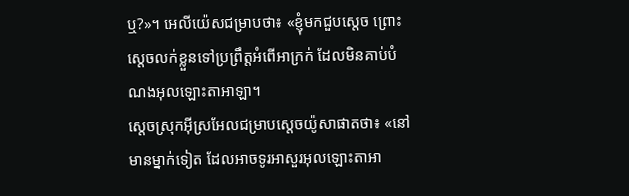ឬ?»។ អេលីយ៉េសជម្រាបថា៖ «ខ្ញុំមកជួបស្តេច ព្រោះស្តេចលក់ខ្លួនទៅប្រព្រឹត្តអំពើអាក្រក់ ដែលមិនគាប់បំណងអុលឡោះតាអាឡា។
ស្តេចស្រុកអ៊ីស្រអែលជម្រាបស្តេចយ៉ូសាផាតថា៖ «នៅមានម្នាក់ទៀត ដែលអាចទូរអាសួរអុលឡោះតាអា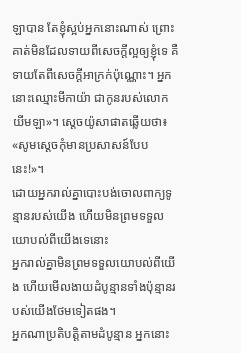ឡាបាន តែខ្ញុំស្អប់អ្នកនោះណាស់ ព្រោះគាត់មិនដែលទាយពីសេចក្តីល្អឲ្យខ្ញុំទេ គឺទាយតែពីសេចក្តីអាក្រក់ប៉ុណ្ណោះ។ អ្នកនោះឈ្មោះមីកាយ៉ា ជាកូនរបស់លោកយីមឡា»។ ស្តេចយ៉ូសាផាតឆ្លើយថា៖ «សូមស្តេចកុំមានប្រសាសន៍បែបនេះ!»។
ដោយអ្នករាល់គ្នាបោះបង់ចោលពាក្យទូន្មានរបស់យើង ហើយមិនព្រមទទួលយោបល់ពីយើងទេនោះ
អ្នករាល់គ្នាមិនព្រមទទួលយោបល់ពីយើង ហើយមើលងាយដំបូន្មានទាំងប៉ុន្មានរបស់យើងថែមទៀតផង។
អ្នកណាប្រតិបត្តិតាមដំបូន្មាន អ្នកនោះ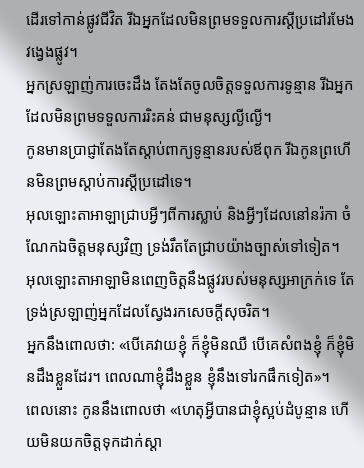ដើរទៅកាន់ផ្លូវជីវិត រីឯអ្នកដែលមិនព្រមទទួលការស្ដីប្រដៅរមែងវង្វេងផ្លូវ។
អ្នកស្រឡាញ់ការចេះដឹង តែងតែចូលចិត្តទទួលការទូន្មាន រីឯអ្នកដែលមិនព្រមទទួលការរិះគន់ ជាមនុស្សល្ងីល្ងើ។
កូនមានប្រាជ្ញាតែងតែស្ដាប់ពាក្យទូន្មានរបស់ឪពុក រីឯកូនព្រហើនមិនព្រមស្ដាប់ការស្ដីប្រដៅទេ។
អុលឡោះតាអាឡាជ្រាបអ្វីៗពីការស្លាប់ និងអ្វីៗដែលនៅនរ៉កា ចំណែកឯចិត្តមនុស្សវិញ ទ្រង់រឹតតែជ្រាបយ៉ាងច្បាស់ទៅទៀត។
អុលឡោះតាអាឡាមិនពេញចិត្តនឹងផ្លូវរបស់មនុស្សអាក្រក់ទេ តែទ្រង់ស្រឡាញ់អ្នកដែលស្វែងរកសេចក្ដីសុចរិត។
អ្នកនឹងពោលថា: «បើគេវាយខ្ញុំ ក៏ខ្ញុំមិនឈឺ បើគេសំពងខ្ញុំ ក៏ខ្ញុំមិនដឹងខ្លួនដែរ។ ពេលណាខ្ញុំដឹងខ្លួន ខ្ញុំនឹងទៅរកផឹកទៀត»។
ពេលនោះ កូននឹងពោលថា «ហេតុអ្វីបានជាខ្ញុំស្អប់ដំបូន្មាន ហើយមិនយកចិត្តទុកដាក់ស្ដា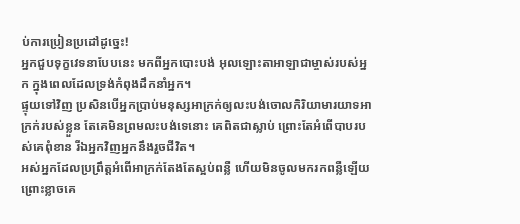ប់ការប្រៀនប្រដៅដូច្នេះ!
អ្នកជួបទុក្ខវេទនាបែបនេះ មកពីអ្នកបោះបង់ អុលឡោះតាអាឡាជាម្ចាស់របស់អ្នក ក្នុងពេលដែលទ្រង់កំពុងដឹកនាំអ្នក។
ផ្ទុយទៅវិញ ប្រសិនបើអ្នកប្រាប់មនុស្សអាក្រក់ឲ្យលះបង់ចោលកិរិយាមារយាទអាក្រក់របស់ខ្លួន តែគេមិនព្រមលះបង់ទេនោះ គេពិតជាស្លាប់ ព្រោះតែអំពើបាបរបស់គេពុំខាន រីឯអ្នកវិញអ្នកនឹងរួចជីវិត។
អស់អ្នកដែលប្រព្រឹត្ដអំពើអាក្រក់តែងតែស្អប់ពន្លឺ ហើយមិនចូលមករកពន្លឺឡើយ ព្រោះខ្លាចគេ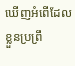ឃើញអំពើដែលខ្លួនប្រព្រឹ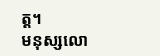ត្ដ។
មនុស្សលោ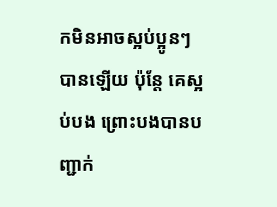កមិនអាចស្អប់ប្អូនៗបានឡើយ ប៉ុន្ដែ គេស្អប់បង ព្រោះបងបានបញ្ជាក់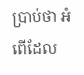ប្រាប់ថា អំពើដែល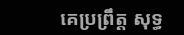គេប្រព្រឹត្ដ សុទ្ធ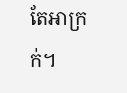តែអាក្រក់។